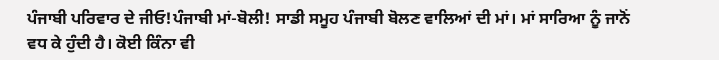ਪੰਜਾਬੀ ਪਰਿਵਾਰ ਦੇ ਜੀਓ!ਪੰਜਾਬੀ ਮਾਂ-ਬੋਲੀ! ਸਾਡੀ ਸਮੂਹ ਪੰਜਾਬੀ ਬੋਲਣ ਵਾਲਿਆਂ ਦੀ ਮਾਂ। ਮਾਂ ਸਾਰਿਆ ਨੂੰ ਜਾਨੋਂ ਵਧ ਕੇ ਹੁੰਦੀ ਹੈ। ਕੋਈ ਕਿੰਨਾ ਵੀ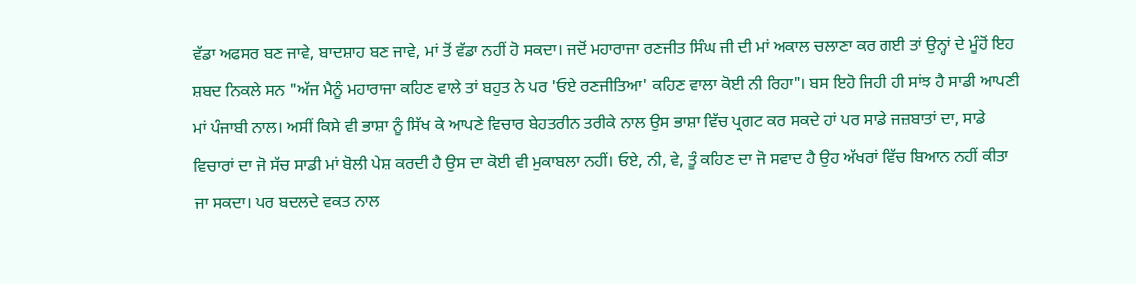ਵੱਡਾ ਅਫਸਰ ਬਣ ਜਾਵੇ, ਬਾਦਸ਼ਾਹ ਬਣ ਜਾਵੇ, ਮਾਂ ਤੋਂ ਵੱਡਾ ਨਹੀਂ ਹੋ ਸਕਦਾ। ਜਦੋਂ ਮਹਾਰਾਜਾ ਰਣਜੀਤ ਸਿੰਘ ਜੀ ਦੀ ਮਾਂ ਅਕਾਲ ਚਲਾਣਾ ਕਰ ਗਈ ਤਾਂ ਉਨ੍ਹਾਂ ਦੇ ਮੂੰਹੋਂ ਇਹ ਸ਼ਬਦ ਨਿਕਲੇ ਸਨ "ਅੱਜ ਮੈਨੂੰ ਮਹਾਰਾਜਾ ਕਹਿਣ ਵਾਲੇ ਤਾਂ ਬਹੁਤ ਨੇ ਪਰ 'ਓਏ ਰਣਜੀਤਿਆ' ਕਹਿਣ ਵਾਲਾ ਕੋਈ ਨੀ ਰਿਹਾ"। ਬਸ ਇਹੋ ਜਿਹੀ ਹੀ ਸਾਂਝ ਹੈ ਸਾਡੀ ਆਪਣੀ ਮਾਂ ਪੰਜਾਬੀ ਨਾਲ। ਅਸੀਂ ਕਿਸੇ ਵੀ ਭਾਸ਼ਾ ਨੂੰ ਸਿੱਖ ਕੇ ਆਪਣੇ ਵਿਚਾਰ ਬੇਹਤਰੀਨ ਤਰੀਕੇ ਨਾਲ ਉਸ ਭਾਸ਼ਾ ਵਿੱਚ ਪ੍ਰਗਟ ਕਰ ਸਕਦੇ ਹਾਂ ਪਰ ਸਾਡੇ ਜਜ਼ਬਾਤਾਂ ਦਾ, ਸਾਡੇ ਵਿਚਾਰਾਂ ਦਾ ਜੋ ਸੱਚ ਸਾਡੀ ਮਾਂ ਬੋਲੀ ਪੇਸ਼ ਕਰਦੀ ਹੈ ਉਸ ਦਾ ਕੋਈ ਵੀ ਮੁਕਾਬਲਾ ਨਹੀਂ। ਓਏ, ਨੀ, ਵੇ, ਤੂੰ ਕਹਿਣ ਦਾ ਜੋ ਸਵਾਦ ਹੈ ਉਹ ਅੱਖਰਾਂ ਵਿੱਚ ਬਿਆਨ ਨਹੀਂ ਕੀਤਾ ਜਾ ਸਕਦਾ। ਪਰ ਬਦਲਦੇ ਵਕਤ ਨਾਲ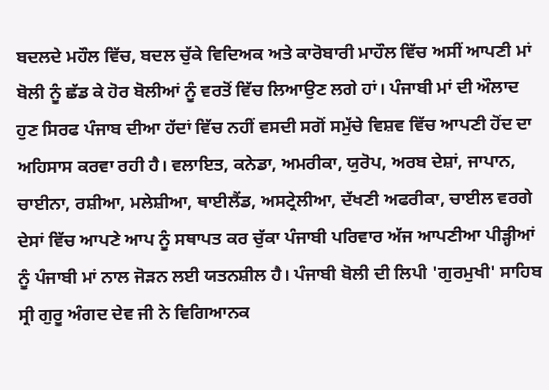ਬਦਲਦੇ ਮਹੌਲ ਵਿੱਚ, ਬਦਲ ਚੁੱਕੇ ਵਿਦਿਅਕ ਅਤੇ ਕਾਰੋਬਾਰੀ ਮਾਹੌਲ ਵਿੱਚ ਅਸੀਂ ਆਪਣੀ ਮਾਂ ਬੋਲੀ ਨੂੰ ਛੱਡ ਕੇ ਹੋਰ ਬੋਲੀਆਂ ਨੂੰ ਵਰਤੋਂ ਵਿੱਚ ਲਿਆਉਣ ਲਗੇ ਹਾਂ। ਪੰਜਾਬੀ ਮਾਂ ਦੀ ਔਲਾਦ ਹੁਣ ਸਿਰਫ ਪੰਜਾਬ ਦੀਆ ਹੱਦਾਂ ਵਿੱਚ ਨਹੀਂ ਵਸਦੀ ਸਗੋਂ ਸਮੁੱਚੇ ਵਿਸ਼ਵ ਵਿੱਚ ਆਪਣੀ ਹੋਂਦ ਦਾ ਅਹਿਸਾਸ ਕਰਵਾ ਰਹੀ ਹੈ। ਵਲਾਇਤ, ਕਨੇਡਾ, ਅਮਰੀਕਾ, ਯੁਰੋਪ, ਅਰਬ ਦੇਸ਼ਾਂ, ਜਾਪਾਨ, ਚਾਈਨਾ, ਰਸ਼ੀਆ, ਮਲੇਸ਼ੀਆ, ਥਾਈਲੈਂਡ, ਅਸਟ੍ਰੇਲੀਆ, ਦੱਖਣੀ ਅਫਰੀਕਾ, ਚਾਈਲ ਵਰਗੇ ਦੇਸਾਂ ਵਿੱਚ ਆਪਣੇ ਆਪ ਨੂੰ ਸਥਾਪਤ ਕਰ ਚੁੱਕਾ ਪੰਜਾਬੀ ਪਰਿਵਾਰ ਅੱਜ ਆਪਣੀਆ ਪੀੜ੍ਹੀਆਂ ਨੂੰ ਪੰਜਾਬੀ ਮਾਂ ਨਾਲ ਜੋੜਨ ਲਈ ਯਤਨਸ਼ੀਲ ਹੈ। ਪੰਜਾਬੀ ਬੋਲੀ ਦੀ ਲਿਪੀ 'ਗੁਰਮੁਖੀ' ਸਾਹਿਬ ਸ੍ਰੀ ਗੁਰੂ ਅੰਗਦ ਦੇਵ ਜੀ ਨੇ ਵਿਗਿਆਨਕ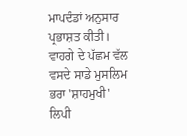ਮਾਪਦੰਡਾਂ ਅਨੁਸਾਰ ਪ੍ਰਭਾਸ਼ਤ ਕੀਤੀ। ਵਾਹਗੇ ਦੇ ਪੱਛਮ ਵੱਲ ਵਸਦੇ ਸਾਡੇ ਮੁਸਲਿਮ ਭਰਾ 'ਸ਼ਾਹਮੁਖੀ' ਲਿਪੀ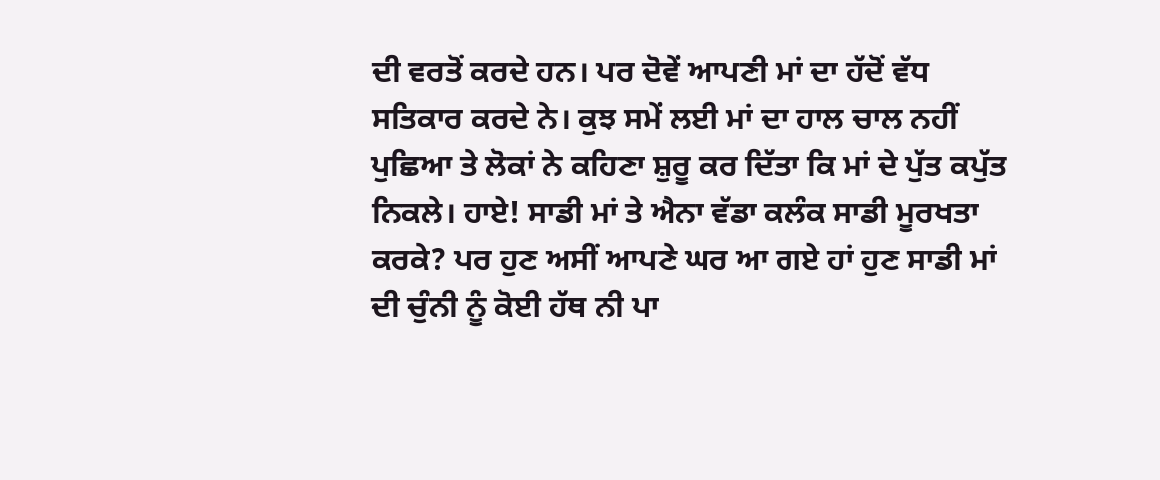ਦੀ ਵਰਤੋਂ ਕਰਦੇ ਹਨ। ਪਰ ਦੋਵੇਂ ਆਪਣੀ ਮਾਂ ਦਾ ਹੱਦੋਂ ਵੱਧ ਸਤਿਕਾਰ ਕਰਦੇ ਨੇ। ਕੁਝ ਸਮੇਂ ਲਈ ਮਾਂ ਦਾ ਹਾਲ ਚਾਲ ਨਹੀਂ ਪੁਛਿਆ ਤੇ ਲੋਕਾਂ ਨੇ ਕਹਿਣਾ ਸ਼ੁਰੂ ਕਰ ਦਿੱਤਾ ਕਿ ਮਾਂ ਦੇ ਪੁੱਤ ਕਪੁੱਤ ਨਿਕਲੇ। ਹਾਏ! ਸਾਡੀ ਮਾਂ ਤੇ ਐਨਾ ਵੱਡਾ ਕਲੰਕ ਸਾਡੀ ਮੂਰਖਤਾ ਕਰਕੇ? ਪਰ ਹੁਣ ਅਸੀਂ ਆਪਣੇ ਘਰ ਆ ਗਏ ਹਾਂ ਹੁਣ ਸਾਡੀ ਮਾਂ ਦੀ ਚੁੰਨੀ ਨੂੰ ਕੋਈ ਹੱਥ ਨੀ ਪਾ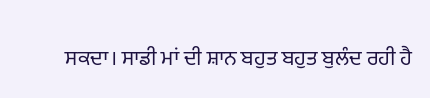ਸਕਦਾ। ਸਾਡੀ ਮਾਂ ਦੀ ਸ਼ਾਨ ਬਹੁਤ ਬਹੁਤ ਬੁਲੰਦ ਰਹੀ ਹੈ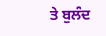ਤੇ ਬੁਲੰਦ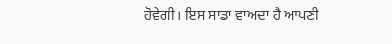ਹੋਵੇਗੀ। ਇਸ ਸਾਡਾ ਵਾਅਦਾ ਹੈ ਆਪਣੀ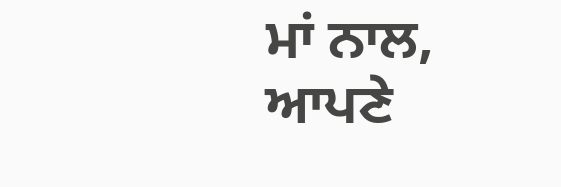ਮਾਂ ਨਾਲ, ਆਪਣੇ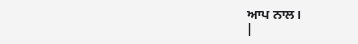ਆਪ ਨਾਲ।
|